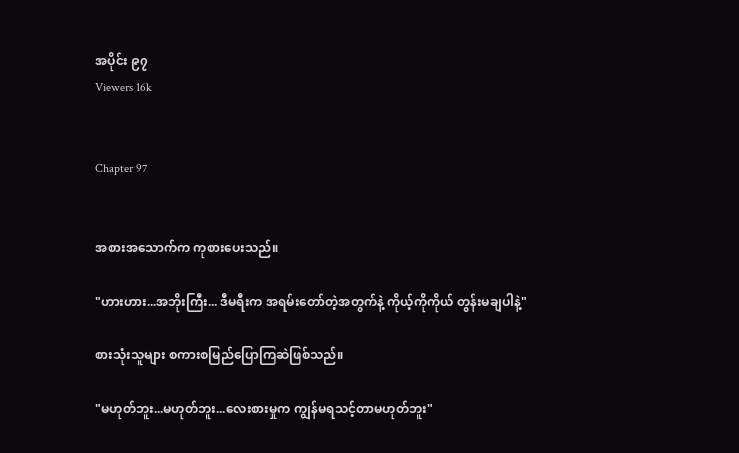အပိုင်း ၉၇
Viewers 16k


Chapter 97


အစားအသောက်က ကုစားပေးသည်။

"ဟားဟား...အဘိုးကြီး... ဒီမရီးက အရမ်းတော်တဲ့အတွက်နဲ့ ကိုယ့်ကိုကိုယ် တွန်းမချပါနဲ့"

စားသုံးသူများ စကားစမြည်ပြောကြဆဲဖြစ်သည်။

"မဟုတ်ဘူး...မဟုတ်ဘူး...လေးစားမှုက ကျွန်မရသင့်တာမဟုတ်ဘူး"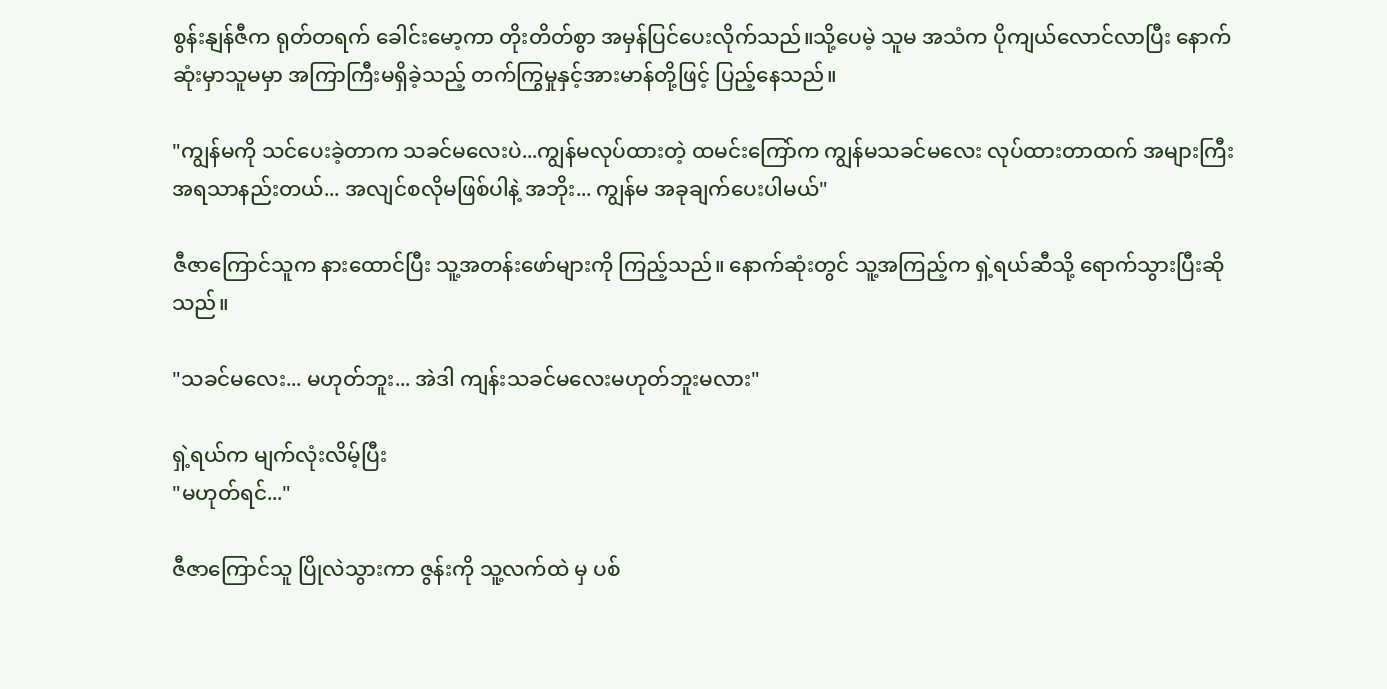စွန်းနျန်ဇီက ရုတ်တရက် ခေါင်းမော့ကာ တိုးတိတ်စွာ အမှန်ပြင်ပေးလိုက်သည်။သို့ပေမဲ့ သူမ အသံက ပိုကျယ်လောင်လာပြီး နောက်ဆုံးမှာသူမမှာ အကြာကြီးမရှိခဲ့သည့် တက်ကြွမှုနှင့်အားမာန်တို့ဖြင့် ပြည့်နေသည်။

"ကျွန်မကို သင်ပေးခဲ့တာက သခင်မလေးပဲ...ကျွန်မလုပ်ထားတဲ့ ထမင်းကြော်က ကျွန်မသခင်မလေး လုပ်ထားတာထက် အများကြီး အရသာနည်းတယ်... အလျင်စလိုမဖြစ်ပါနဲ့ အဘိုး... ကျွန်မ အခုချက်ပေးပါမယ်"

ဇီဇာကြောင်သူက နားထောင်ပြီး သူ့အတန်းဖော်များကို ကြည့်သည်။ နောက်ဆုံးတွင် သူ့အကြည့်က ရှဲ့ရယ်ဆီသို့ ရောက်သွားပြီးဆိုသည်။

"သခင်မလေး... မဟုတ်ဘူး... အဲဒါ ကျန်းသခင်မလေးမဟုတ်ဘူးမလား"

ရှဲ့ရယ်က မျက်လုံးလိမ့်ပြီး
"မဟုတ်ရင်..."

ဇီဇာကြောင်သူ ပြိုလဲသွားကာ ဇွန်းကို သူ့လက်ထဲ မှ ပစ်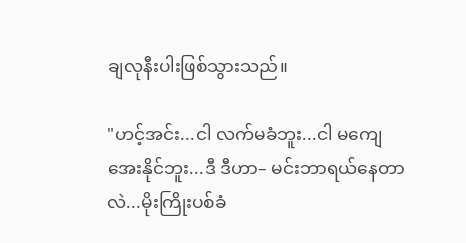ချလုနီးပါးဖြစ်သွားသည်။

"ဟင့်အင်း...ငါ လက်မခံဘူး...ငါ မကျေအေးနိုင်ဘူး...ဒီ ဒီဟာ– မင်းဘာရယ်နေတာလဲ...မိုးကြိုးပစ်ခံ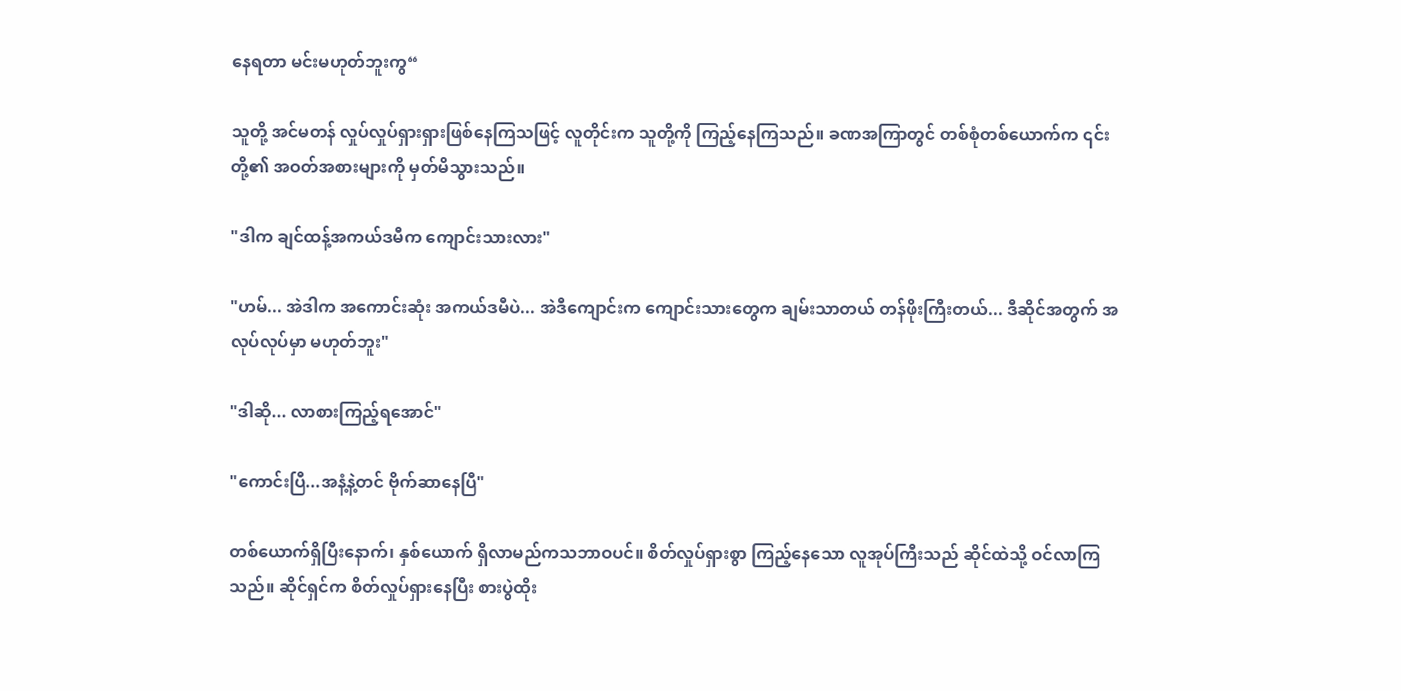နေရတာ မင်းမဟုတ်ဘူးကွ“

သူတို့ အင်မတန် လှုပ်လှုပ်ရှားရှားဖြစ်နေကြသဖြင့် လူတိုင်းက သူတို့ကို ကြည့်နေကြသည်။ ခဏအကြာတွင် တစ်စုံတစ်ယောက်က ၎င်းတို့၏ အဝတ်အစားများကို မှတ်မိသွားသည်။

"ဒါက ချင်ထန့်အကယ်ဒမီက ကျောင်းသားလား"

"ဟမ်... အဲဒါက အကောင်းဆုံး အကယ်ဒမီပဲ... အဲဒီကျောင်းက ကျောင်းသားတွေက ချမ်းသာတယ် တန်ဖိုးကြီးတယ်... ဒီဆိုင်အတွက် အလုပ်လုပ်မှာ မဟုတ်ဘူး"

"ဒါဆို... လာစားကြည့်ရအောင်"

"ကောင်းပြီ...အနံ့နဲ့တင် ဗိုက်ဆာနေပြီ"

တစ်ယောက်ရှိပြီးနောက်၊ နှစ်ယောက် ရှိလာမည်ကသဘာဝပင်။ စိတ်လှုပ်ရှားစွာ ကြည့်နေသော လူအုပ်ကြီးသည် ဆိုင်ထဲသို့ ဝင်လာကြသည်။ ဆိုင်ရှင်က စိတ်လှုပ်ရှားနေပြီး စားပွဲထိုး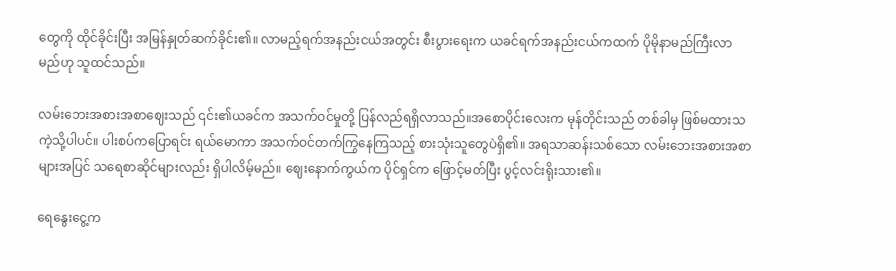တွေကို ထိုင်ခိုင်းပြီး အမြန်နှုတ်ဆက်ခိုင်း၏။ လာမည့်ရက်အနည်းငယ်အတွင်း စီးပွားရေးက ယခင်ရက်အနည်းငယ်ကထက် ပိုမိုနာမည်ကြီးလာမည်ဟု သူထင်သည်။

လမ်းဘေးအစားအစာဈေးသည် ၎င်း၏ယခင်က အသက်ဝင်မှုတို့ ပြန်လည်ရရှိလာသည်။အစောပိုင်းလေးက မုန်တိုင်းသည် တစ်ခါမှ ဖြစ်မထားသကဲ့သို့ပါပင်။ ပါးစပ်ကပြောရင်း ရယ်မောကာ အသက်ဝင်တက်ကြွနေကြသည့် စားသုံးသူတွေပဲရှိ၏။ အရသာဆန်းသစ်သော လမ်းဘေးအစားအစာများအပြင် သရေစာဆိုင်များလည်း ရှိပါလိမ့်မည်။ ဈေးနောက်ကွယ်က ပိုင်ရှင်က ဖြောင့်မတ်ပြီး ပွင့်လင်းရိုးသား၏။

ရေနွေးငွေ့က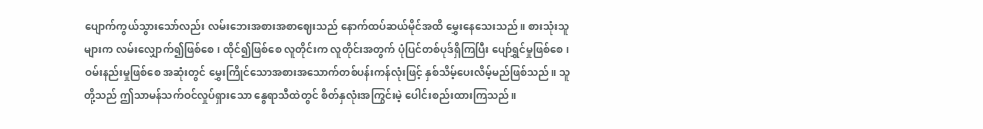ပျောက်ကွယ်သွားသော်လည်း လမ်းဘေးအစားအစာဈေးသည် နောက်ထပ်ဆယ်မိုင်အထိ မွှေးနေသေးသည်။ စားသုံးသူများက လမ်းလျှောက်၍ဖြစ်စေ၊ ထိုင်၍ဖြစ်စေ လူတိုင်းက လူတိုင်းအတွက် ပုံပြင်တစ်ပုဒ်ရှိကြပြီး ပျော်ရွှင်မှုဖြစ်စေ၊ဝမ်းနည်းမှုဖြစ်စေ အဆုံးတွင် မွှေးကြိုင်သောအစားအသောက်တစ်ပန်းကန်လုံးဖြင့် နှစ်သိမ့်ပေးလိမ့်မည်ဖြစ်သည်။ သူတို့သည် ဤသာမန်သက်ဝင်လှုပ်ရှားသော နွေရာသီထဲတွင် စိတ်နှလုံးအကြွင်းမဲ့ ပေါင်းစည်းထားကြသည်။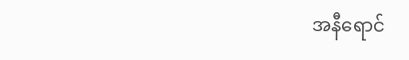အနီရောင်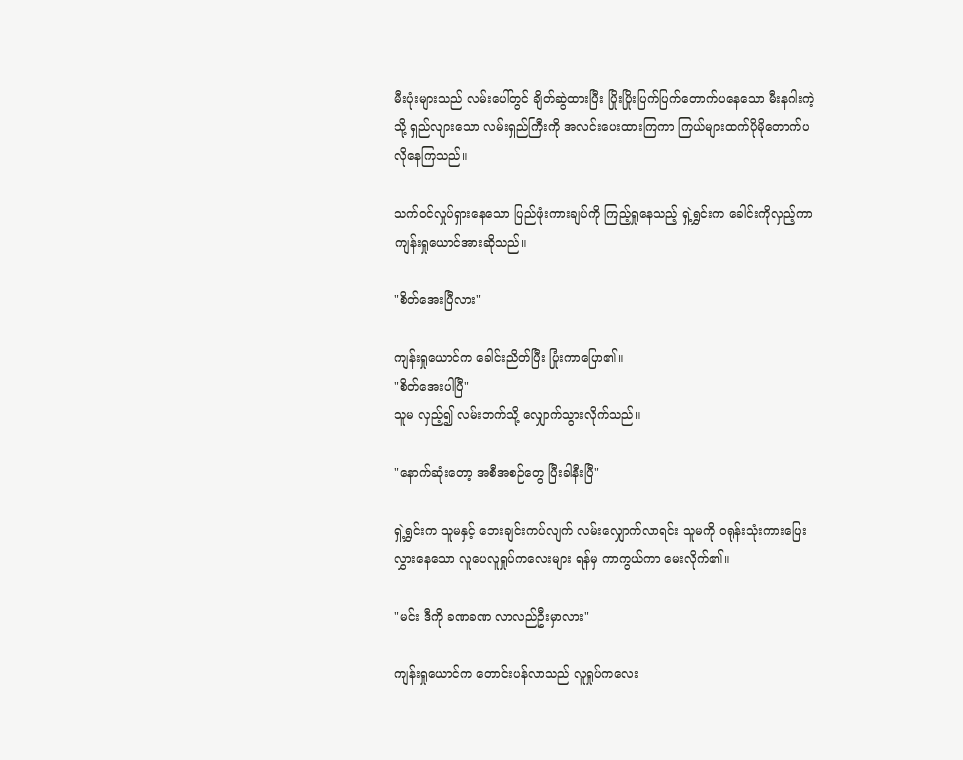မီးပုံးများသည် လမ်းပေါ်တွင် ချိတ်ဆွဲထားပြီး ပြိုးပြိုးပြက်ပြက်တောက်ပနေသော မီးနဂါးကဲ့သို့ ရှည်လျားသော လမ်းရှည်ကြီးကို အလင်းပေးထားကြကာ ကြယ်များထက်ပိုမိုတောက်ပလိုနေကြသည်။

သက်ဝင်လှုပ်ရှားနေသော ပြည်ဖုံးကားချပ်ကို ကြည့်ရှုနေသည့် ရှဲ့ရွှင်းက ခေါင်းကိုလှည့်ကာ ကျန်းရှုယောင်အားဆိုသည်။

"စိတ်အေးပြီလား"

ကျန်းရှုယောင်က ခေါင်းညိတ်ပြီး ပြုံးကာပြော၏။
"စိတ်အေးပါပြီ"
သူမ လှည့်၍ လမ်းဘက်သို့ လျှောက်သွားလိုက်သည်။

"နောက်ဆုံးတော့ အစီအစဉ်တွေ ပြီးခါနီးပြီ"

ရှဲ့ရွှင်းက သူမနှင့် ဘေးချင်းကပ်လျက် လမ်းလျှောက်လာရင်း သူမကို ဝရုန်းသုံးကားပြေးလွှားနေသော လူပေလူရှုပ်ကလေးများ ရန်မှ ကာကွယ်ကာ မေးလိုက်၏။

"မင်း ဒီကို ခဏခဏ လာလည်ဦးမှာလား"

ကျန်းရှုယောင်က တောင်းပန်လာသည် လူရှုပ်ကလေး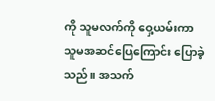ကို သူမလက်ကို ဝှေ့ယမ်းကာ သူမအဆင်ပြေကြောင်း ပြောခဲ့သည်။ အသက်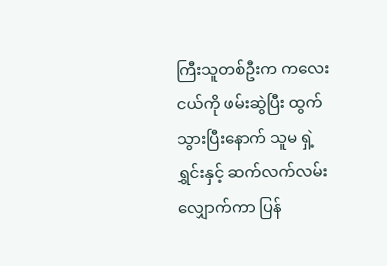ကြီးသူတစ်ဦးက ကလေးငယ်ကို ဖမ်းဆွဲပြီး ထွက်သွားပြီးနောက် သူမ ရှဲ့ရွှင်းနှင့် ဆက်လက်လမ်းလျှောက်ကာ ပြန်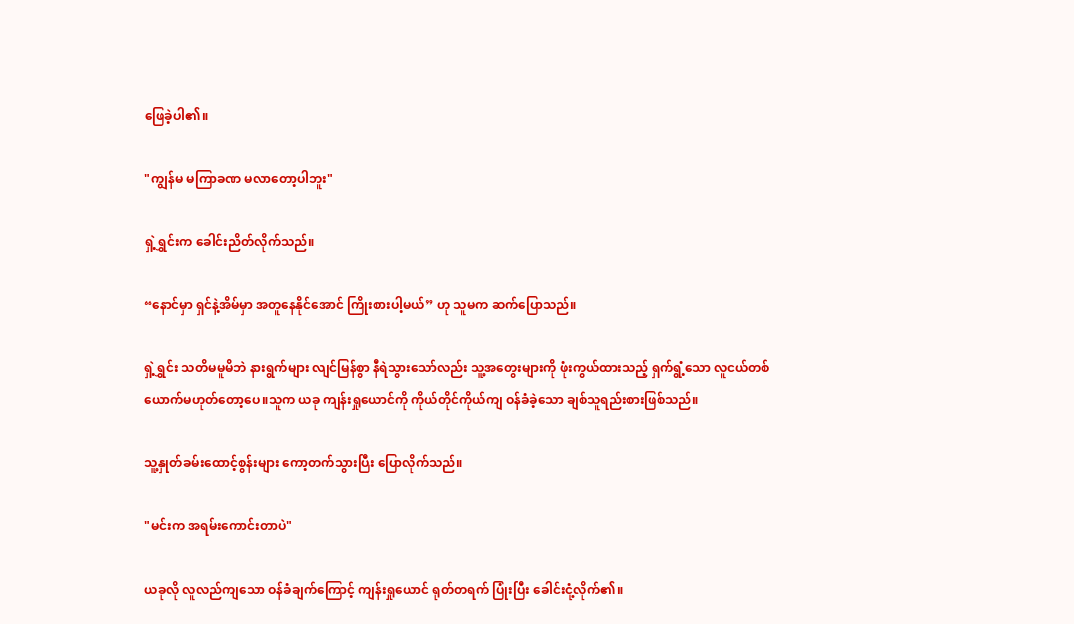ဖြေခဲ့ပါ၏။

"ကျွန်မ မကြာခဏ မလာတော့ပါဘူး"

ရှဲ့ရွှင်းက ခေါင်းညိတ်လိုက်သည်။

“နောင်မှာ ရှင်နဲ့အိမ်မှာ အတူနေနိုင်အောင် ကြိုးစားပါ့မယ်” ဟု သူမက ဆက်ပြောသည်။

ရှဲ့ရွှင်း သတိမမူမိဘဲ နားရွက်များ လျင်မြန်စွာ နီရဲသွားသော်လည်း သူ့အတွေးများကို ဖုံးကွယ်ထားသည့် ရှက်ရွံ့သော လူငယ်တစ်ယောက်မဟုတ်တော့ပေ။သူက ယခု ကျန်းရှုယောင်ကို ကိုယ်တိုင်ကိုယ်ကျ ဝန်ခံခဲ့သော ချစ်သူရည်းစားဖြစ်သည်။

သူ့နှုတ်ခမ်းထောင့်စွန်းများ ကော့တက်သွားပြီး ပြောလိုက်သည်။

"မင်းက အရမ်းကောင်းတာပဲ"

ယခုလို လူလည်ကျသော ဝန်ခံချက်ကြောင့် ကျန်းရှုယောင် ရုတ်တရက် ပြုံးပြီး ခေါင်းငုံ့လိုက်၏။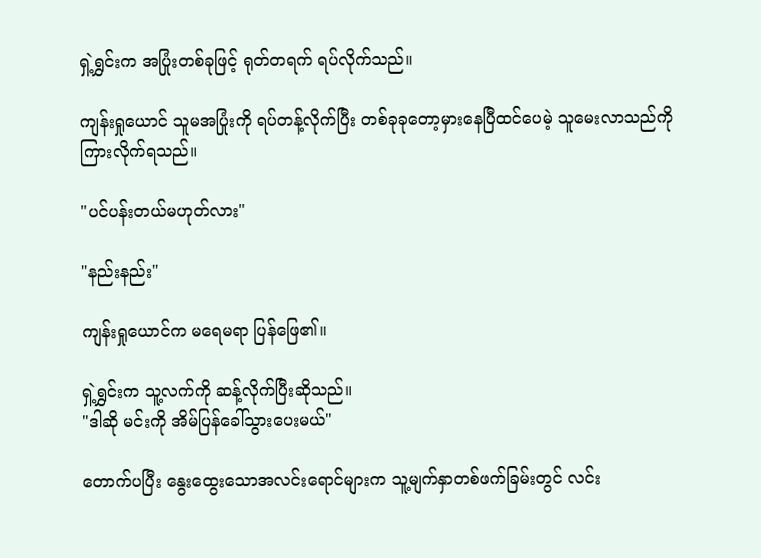ရှဲ့ရွှင်းက အပြုံးတစ်ခုဖြင့် ရုတ်တရက် ရပ်လိုက်သည်။

ကျန်းရှုယောင် သူမအပြုံးကို ရပ်တန့်လိုက်ပြီး တစ်ခုခုတော့မှားနေပြီထင်ပေမဲ့ သူမေးလာသည်ကို ကြားလိုက်ရသည်။

"ပင်ပန်းတယ်မဟုတ်လား"

"နည်းနည်း"

ကျန်းရှုယောင်က မရေမရာ ပြန်ဖြေ၏။

ရှဲ့ရွှင်းက သူ့လက်ကို ဆန့်လိုက်ပြီးဆိုသည်။
"ဒါဆို မင်းကို အိမ်ပြန်ခေါ်သွားပေးမယ်"

တောက်ပပြီး နွေးထွေးသောအလင်းရောင်များက သူ့မျက်နှာတစ်ဖက်ခြမ်းတွင် လင်း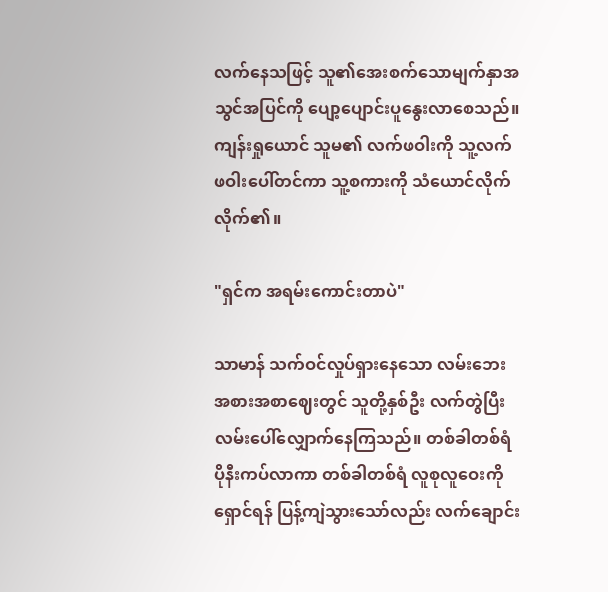လက်နေသဖြင့် သူ၏အေးစက်သောမျက်နှာအသွင်အပြင်ကို ပျော့ပျောင်းပူနွေးလာစေသည်။ ကျန်းရှုယောင် သူမ၏ လက်ဖဝါးကို သူ့လက်ဖဝါးပေါ်တင်ကာ သူ့စကားကို သံယောင်လိုက်လိုက်၏။

"ရှင်က အရမ်းကောင်းတာပဲ"

သာမာန် သက်ဝင်လှုပ်ရှားနေသော လမ်းဘေးအစားအစာဈေးတွင် သူတို့နှစ်ဦး လက်တွဲပြီး လမ်းပေါ်လျှောက်နေကြသည်။ တစ်ခါတစ်ရံ ပိုနီးကပ်လာကာ တစ်ခါတစ်ရံ လူစုလူဝေးကို ရှောင်ရန် ပြန့်ကျဲသွားသော်လည်း လက်ချောင်း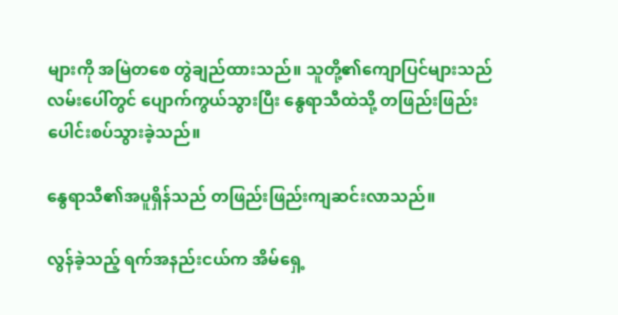များကို အမြဲတစေ တွဲချည်ထားသည်။ သူတို့၏ကျောပြင်များသည် လမ်းပေါ်တွင် ပျောက်ကွယ်သွားပြီး နွေရာသီထဲသို့ တဖြည်းဖြည်း ပေါင်းစပ်သွားခဲ့သည်။

နွေရာသီ၏အပူရှိန်သည် တဖြည်းဖြည်းကျဆင်းလာသည်။

လွန်ခဲ့သည့် ရက်အနည်းငယ်က အိမ်ရှေ့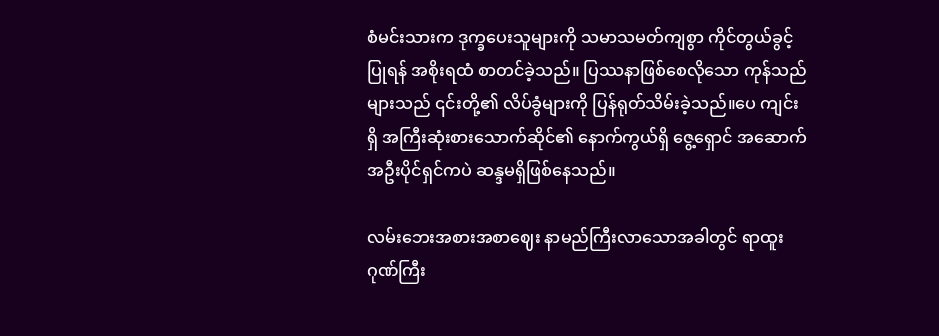စံမင်းသားက ဒုက္ခပေးသူများကို သမာသမတ်ကျစွာ ကိုင်တွယ်ခွင့်ပြုရန် အစိုးရထံ စာတင်ခဲ့သည်။ ပြဿနာဖြစ်စေလိုသော ကုန်သည်များသည် ၎င်းတို့၏ လိပ်ခွံများကို ပြန်ရုတ်သိမ်းခဲ့သည်။ပေ ကျင်းရှိ အကြီးဆုံးစားသောက်ဆိုင်၏ နောက်ကွယ်ရှိ ဇွေ့ရှောင် အဆောက်အဦးပိုင်ရှင်ကပဲ ဆန္ဒမရှိဖြစ်နေသည်။

လမ်းဘေးအစားအစာဈေး နာမည်ကြီးလာသောအခါတွင် ရာထူးဂုဏ်ကြီး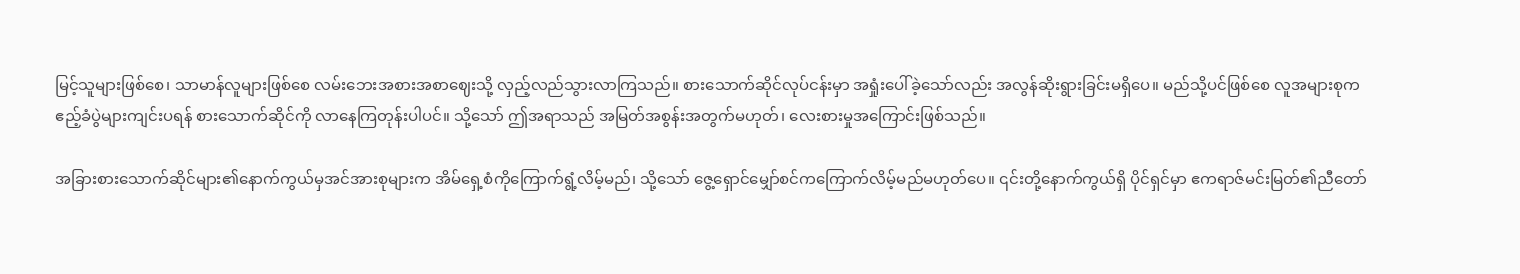မြင့်သူများဖြစ်စေ၊ သာမာန်လူများဖြစ်စေ လမ်းဘေးအစားအစာဈေးသို့ လှည့်လည်သွားလာကြသည်။ စားသောက်ဆိုင်လုပ်ငန်းမှာ အရှုံးပေါ်ခဲ့သော်လည်း အလွန်ဆိုးရွားခြင်းမရှိပေ။ မည်သို့ပင်ဖြစ်စေ လူအများစုက ဧည့်ခံပွဲများကျင်းပရန် စားသောက်ဆိုင်ကို လာနေကြတုန်းပါပင်။ သို့သော် ဤအရာသည် အမြတ်အစွန်းအတွက်မဟုတ်၊ လေးစားမှုအကြောင်းဖြစ်သည်။

အခြားစားသောက်ဆိုင်များ၏နောက်ကွယ်မှအင်အားစုများက အိမ်ရှေ့စံကိုကြောက်ရွံ့လိမ့်မည်၊ သို့သော် ဇွေ့ရှောင်မျှော်စင်ကကြောက်လိမ့်မည်မဟုတ်ပေ။ ၎င်းတို့နောက်ကွယ်ရှိ ပိုင်ရှင်မှာ ဧကရာဇ်မင်းမြတ်၏ညီတော်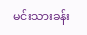မင်းသားခန်း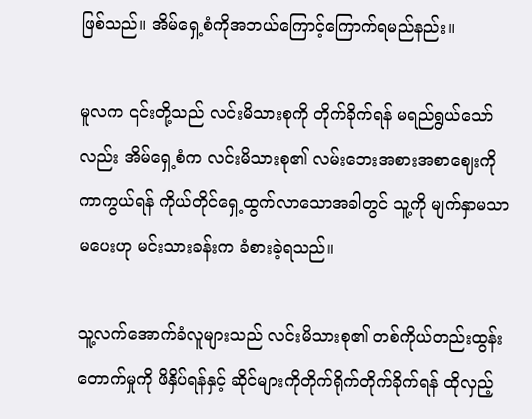ဖြစ်သည်။ အိမ်ရှေ့စံကိုအဘယ်ကြောင့်ကြောက်ရမည်နည်း။

မူလက ၎င်းတို့သည် လင်းမိသားစုကို တိုက်ခိုက်ရန် မရည်ရွယ်သော်လည်း အိမ်ရှေ့စံက လင်းမိသားစု၏ လမ်းဘေးအစားအစာဈေးကို ကာကွယ်ရန် ကိုယ်တိုင်ရှေ့ထွက်လာသောအခါတွင် သူ့ကို မျက်နှာမသာမပေးဟု မင်းသားခန်းက ခံစားခဲ့ရသည်။

သူ့လက်အောက်ခံလူများသည် လင်းမိသားစု၏ တစ်ကိုယ်တည်းထွန်းတောက်မှုကို ဖိနှိပ်ရန်နှင့် ဆိုင်များကိုတိုက်ရိုက်တိုက်ခိုက်ရန် ထိုလှည့်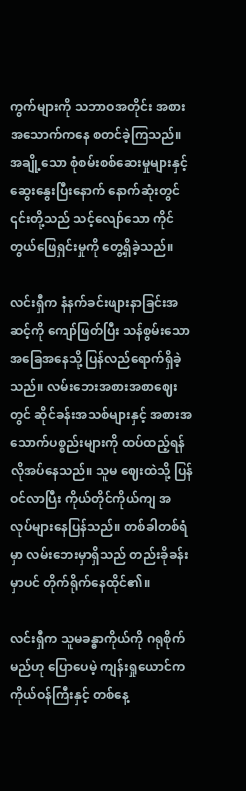ကွက်များကို သဘာဝအတိုင်း အစားအသောက်ကနေ စတင်ခဲ့ကြသည်။ အချို့သော စုံစမ်းစစ်ဆေးမှုများနှင့် ဆွေးနွေးပြီးနောက် နောက်ဆုံးတွင် ၎င်းတို့သည် သင့်လျော်သော ကိုင်တွယ်ဖြေရှင်းမှုကို တွေ့ရှိခဲ့သည်။

လင်းရှီက နံနက်ခင်းဖျားနာခြင်းအဆင့်ကို ကျော်ဖြတ်ပြီး သန်စွမ်းသော အခြေအနေသို့ ပြန်လည်ရောက်ရှိခဲ့သည်။ လမ်းဘေးအစားအစာဈေးတွင် ဆိုင်ခန်းအသစ်များနှင့် အစားအသောက်ပစ္စည်းများကို ထပ်ထည့်ရန် လိုအပ်နေသည်။ သူမ ဈေးထဲသို့ ပြန်ဝင်လာပြီး ကိုယ်တိုင်ကိုယ်ကျ အလုပ်များနေပြန်သည်။ တစ်ခါတစ်ရံမှာ လမ်းဘေးမှာရှိသည် တည်းခိုခန်းမှာပင် တိုက်ရိုက်နေထိုင်၏။

လင်းရှီက သူမခန္ဓာကိုယ်ကို ဂရုစိုက်မည်ဟု ပြောပေမဲ့ ကျန်းရှုယောင်က ကိုယ်ဝန်ကြီးနှင့် တစ်နေ့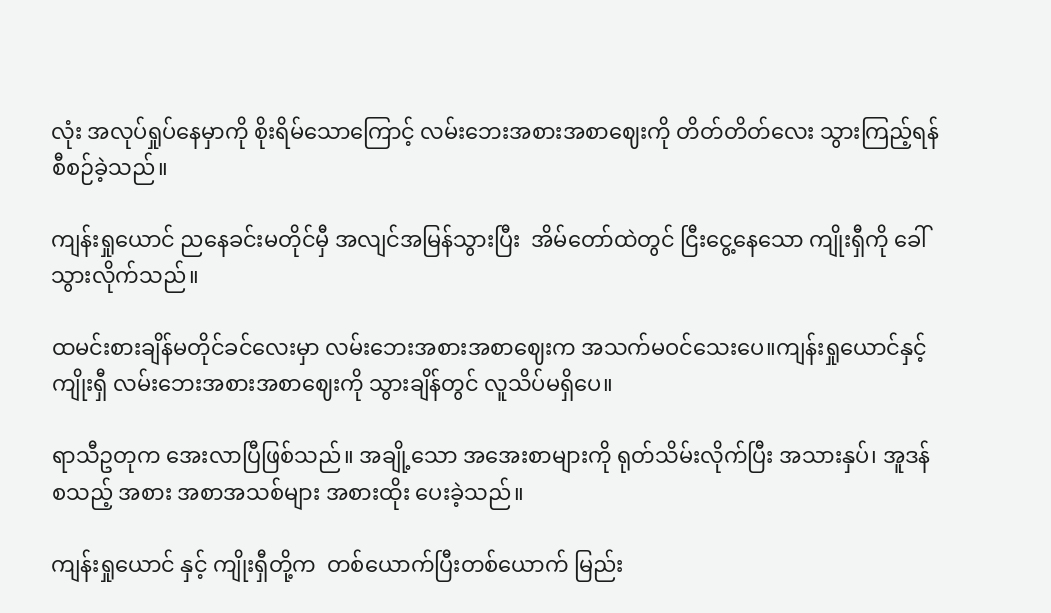လုံး အလုပ်ရှုပ်နေမှာကို စိုးရိမ်သောကြောင့် လမ်းဘေးအစားအစာဈေးကို တိတ်တိတ်လေး သွားကြည့်ရန် စီစဉ်ခဲ့သည်။

ကျန်းရှုယောင် ညနေခင်းမတိုင်မှီ အလျင်အမြန်သွားပြီး  အိမ်တော်ထဲတွင် ငြီးငွေ့နေသော ကျိုးရှီကို ခေါ်သွားလိုက်သည်။

ထမင်းစားချိန်မတိုင်ခင်လေးမှာ လမ်းဘေးအစားအစာဈေးက အသက်မဝင်သေးပေ။ကျန်းရှုယောင်နှင့် ကျိုးရှီ လမ်းဘေးအစားအစာဈေးကို သွားချိန်တွင် လူသိပ်မရှိပေ။

ရာသီဥတုက အေးလာပြီဖြစ်သည်။ အချို့သော အအေးစာများကို ရုတ်သိမ်းလိုက်ပြီး အသားနှပ်၊ အူဒန်စသည့် အစား အစာအသစ်များ အစားထိုး ပေးခဲ့သည်။

ကျန်းရှုယောင် နှင့် ကျိုးရှီတို့က  တစ်ယောက်ပြီးတစ်ယောက် မြည်း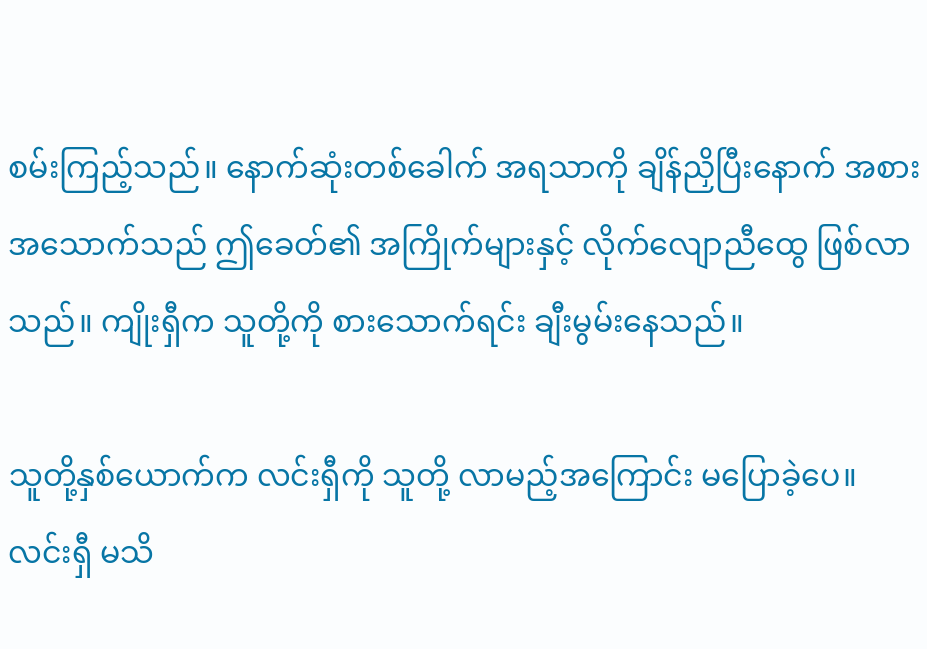စမ်းကြည့်သည်။ နောက်ဆုံးတစ်ခေါက် အရသာကို ချိန်ညှိပြီးနောက် အစားအသောက်သည် ဤခေတ်၏ အကြိုက်များနှင့် လိုက်လျောညီထွေ ဖြစ်လာသည်။ ကျိုးရှီက သူတို့ကို စားသောက်ရင်း ချီးမွမ်းနေသည်။

သူတို့နှစ်ယောက်က လင်းရှီကို သူတို့ လာမည့်အကြောင်း မပြောခဲ့ပေ။လင်းရှီ မသိ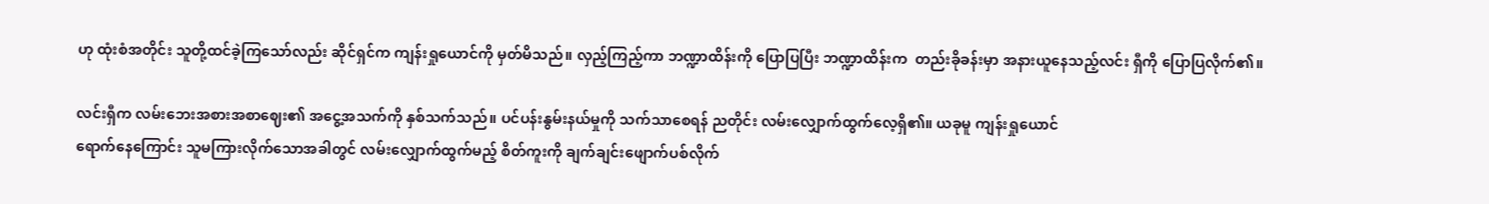ဟု ထုံးစံအတိုင်း သူတို့ထင်ခဲ့ကြသော်လည်း ဆိုင်ရှင်က ကျန်းရှုယောင်ကို မှတ်မိသည်။ လှည့်ကြည့်ကာ ဘဏ္ဍာထိန်းကို ပြောပြပြီး ဘဏ္ဍာထိန်းက  တည်းခိုခန်းမှာ အနားယူနေသည့်လင်း ရှီကို ပြောပြလိုက်၏။

လင်းရှီက လမ်းဘေးအစားအစာဈေး၏ အငွေ့အသက်ကို နှစ်သက်သည်။ ပင်ပန်းနွမ်းနယ်မှုကို သက်သာစေရန် ညတိုင်း လမ်းလျှောက်ထွက်လေ့ရှိ၏။ ယခုမူ ကျန်းရှုယောင်
ရောက်နေကြောင်း သူမကြားလိုက်သောအခါတွင် လမ်းလျှောက်ထွက်မည့် စိတ်ကူးကို ချက်ချင်းဖျောက်ပစ်လိုက်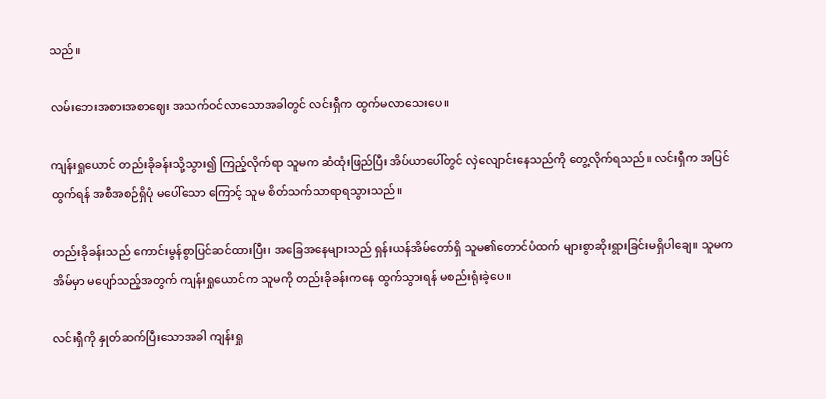သည်။

လမ်းဘေးအစားအစာဈေး အသက်ဝင်လာသောအခါတွင် လင်းရှီက ထွက်မလာသေးပေ။

ကျန်းရှုယောင် တည်းခိုခန်းသို့သွား၍ ကြည့်လိုက်ရာ သူမက ဆံထုံးဖြည်ပြီး အိပ်ယာပေါ်တွင် လှဲလျောင်းနေသည်ကို တွေ့လိုက်ရသည်။ လင်းရှီက အပြင်ထွက်ရန် အစီအစဉ်ရှိပုံ မပေါ်သော ကြောင့် သူမ စိတ်သက်သာရာရသွားသည်။

တည်းခိုခန်းသည် ကောင်းမွန်စွာပြင်ဆင်ထားပြီး၊ အခြေအနေများသည် ရှန်းယန်အိမ်တော်ရှိ သူမ၏တောင်ပံထက် များစွာဆိုးရွားခြင်းမရှိပါချေ။ သူမကအိမ်မှာ မပျော်သည့်အတွက် ကျန်းရှုယောင်က သူမကို တည်းခိုခန်းကနေ ထွက်သွားရန် မစည်းရုံးခဲ့ပေ။

လင်းရှီကို နှုတ်ဆက်ပြီးသောအခါ ကျန်းရှု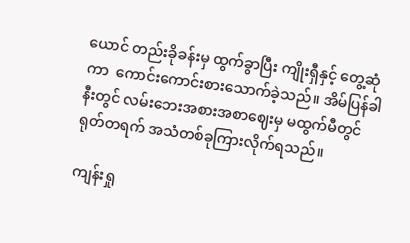ယောင် တည်းခိုခန်းမှ ထွက်ခွာပြီး ကျိုးရှီနှင့် တွေ့ဆုံကာ  ကောင်းကောင်းစားသောက်ခဲ့သည်။ အိမ်ပြန်ခါနီးတွင် လမ်းဘေးအစားအစာဈေးမှ မထွက်မီတွင် ရုတ်တရက် အသံတစ်ခုကြားလိုက်ရသည်။

ကျန်းရှု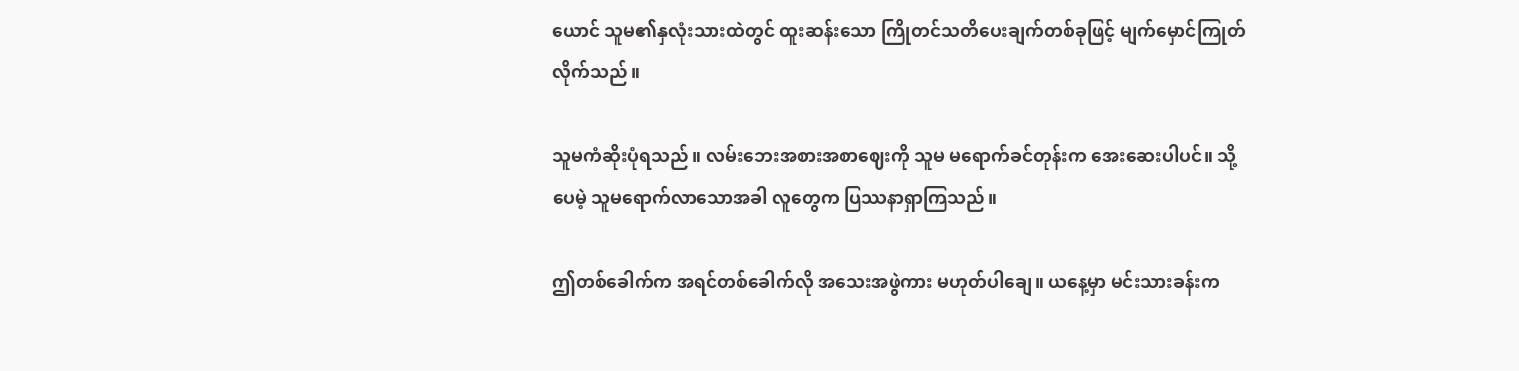ယောင် သူမ၏နှလုံးသားထဲတွင် ထူးဆန်းသော ကြိုတင်သတိပေးချက်တစ်ခုဖြင့် မျက်မှောင်ကြုတ်လိုက်သည်။

သူမကံဆိုးပုံရသည်။ လမ်းဘေးအစားအစာဈေးကို သူမ မရောက်ခင်တုန်းက အေးဆေးပါပင်။ သို့ပေမဲ့ သူမရောက်လာသောအခါ လူတွေက ပြဿနာရှာကြသည်။

ဤတစ်ခေါက်က အရင်တစ်ခေါက်လို အသေးအဖွဲကား မဟုတ်ပါချေ။ ယနေ့မှာ မင်းသားခန်းက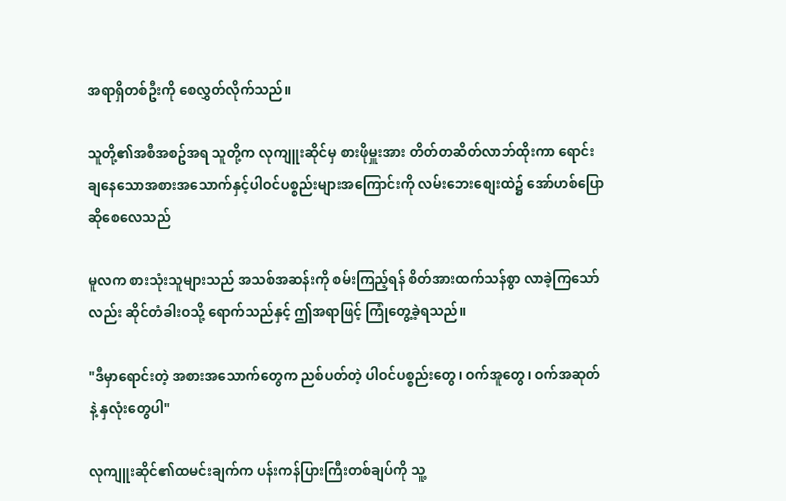အရာရှိတစ်ဦးကို စေလွှတ်လိုက်သည်။

သူတို့၏အစီအစဥ်အရ သူတို့က လုကျူးဆိုင်မှ စားဖိုမှူးအား တိတ်တဆိတ်လာဘ်ထိုးကာ ရောင်းချနေသောအစားအသောက်နှင့်ပါဝင်ပစ္စည်းများအကြောင်းကို လမ်းဘေးစျေးထဲ၌ အော်ဟစ်ပြောဆိုစေလေသည်

မူလက စားသုံးသူများသည် အသစ်အဆန်းကို စမ်းကြည့်ရန် စိတ်အားထက်သန်စွာ လာခဲ့ကြသော်လည်း ဆိုင်တံခါးဝသို့ ရောက်သည်နှင့် ဤအရာဖြင့် ကြုံတွေ့ခဲ့ရသည်။

"ဒီမှာရောင်းတဲ့ အစားအသောက်တွေက ညစ်ပတ်တဲ့ ပါဝင်ပစ္စည်းတွေ၊ ဝက်အူတွေ၊ ဝက်အဆုတ်နဲ့ နှလုံးတွေပါ"

လုကျူးဆိုင်၏ထမင်းချက်က ပန်းကန်ပြားကြီးတစ်ချပ်ကို သူ့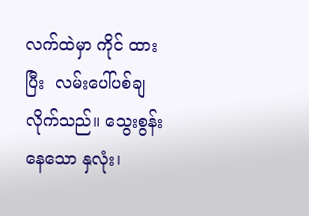လက်ထဲမှာ ကိုင် ထားပြီး  လမ်းပေါ်ပစ်ချလိုက်သည်။ သွေးစွန်းနေသော နှလုံး၊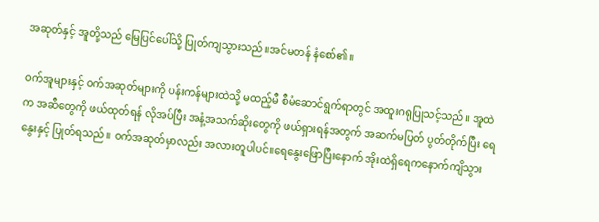အဆုတ်နှင့် အူတို့သည် မြေပြင်ပေါ်သို့ ပြုတ်ကျသွားသည်။အင်မတန် နံစော်၏။

ဝက်အူများနှင့် ဝက်အဆုတ်များကို ပန်းကန်များထဲသို့ မထည့်မီ စီမံဆောင်ရွက်ရာတွင် အထူးဂရုပြုသင့်သည်။ အူထဲက အဆီတွေကို ဖယ်ထုတ်ရန် လိုအပ်ပြီး အနံ့အသက်ဆိုးတွေကို ဖယ်ရှားရန်အတွက် အဆက်မပြတ် ပွတ်တိုက်ပြီး ရေနွေးနှင့် ပြုတ်ရသည်။ ဝက်အဆုတ်မှာလည်း အလားတူပါပင်။ရေနွေးဖြောပြီးနောက် အိုးထဲရှိရေကနောက်ကျိသွား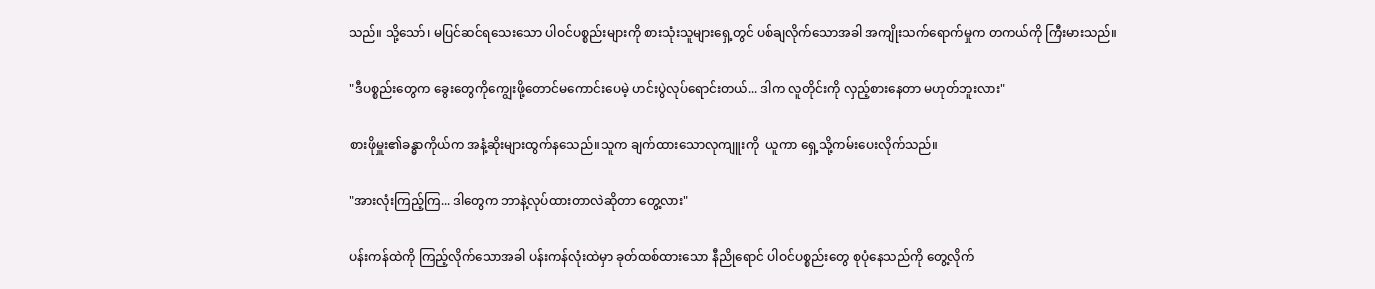သည်။ သို့သော်၊ မပြင်ဆင်ရသေးသော ပါဝင်ပစ္စည်းများကို စားသုံးသူများရှေ့တွင် ပစ်ချလိုက်သောအခါ အကျိုးသက်ရောက်မှုက တကယ်ကို ကြီးမားသည်။

"ဒီပစ္စည်းတွေက ခွေးတွေကိုကျွေးဖို့တောင်မကောင်းပေမဲ့ ဟင်းပွဲလုပ်ရောင်းတယ်... ဒါက လူတိုင်းကို လှည့်စားနေတာ မဟုတ်ဘူးလား"

စားဖိုမှူး၏ခန္ဓာကိုယ်က အနံ့ဆိုးများထွက်နသေည်။သူက ချက်ထားသောလုကျူးကို  ယူကာ ရှေ့သို့ကမ်းပေးလိုက်သည်။

"အားလုံးကြည့်ကြ... ဒါတွေက ဘာနဲ့လုပ်ထားတာလဲဆိုတာ တွေ့လား"

ပန်းကန်ထဲကို ကြည့်လိုက်သောအခါ ပန်းကန်လုံးထဲမှာ ခုတ်ထစ်ထားသော နီညိုရောင် ပါဝင်ပစ္စည်းတွေ စုပုံနေသည်ကို တွေ့လိုက်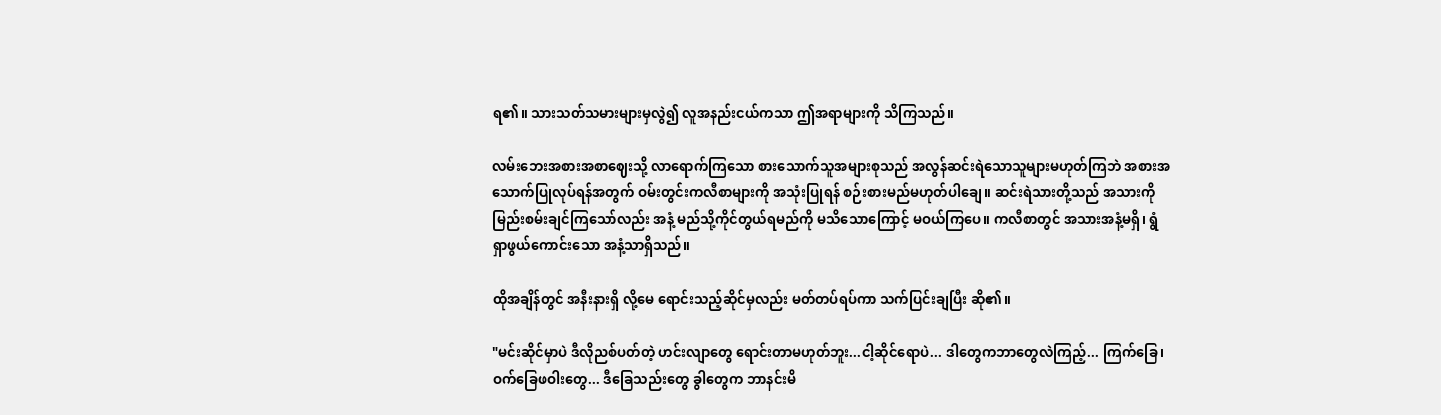ရ၏။ သားသတ်သမားများမှလွဲ၍ လူအနည်းငယ်ကသာ ဤအရာများကို သိကြသည်။

လမ်းဘေးအစားအစာဈေးသို့ လာရောက်ကြသော စားသောက်သူအများစုသည် အလွန်ဆင်းရဲသောသူများမဟုတ်ကြဘဲ အစားအသောက်ပြုလုပ်ရန်အတွက် ဝမ်းတွင်းကလီစာများကို အသုံးပြုရန် စဉ်းစားမည်မဟုတ်ပါချေ။ ဆင်းရဲသားတို့သည် အသားကိုမြည်းစမ်းချင်ကြသော်လည်း အနံ့ မည်သို့ကိုင်တွယ်ရမည်ကို မသိသောကြောင့် မဝယ်ကြပေ။ ကလီစာတွင် အသားအနံ့မရှိ၊ ရွံရှာဖွယ်ကောင်းသော အနံ့သာရှိသည်။

ထိုအချိန်တွင် အနီးနားရှိ လို့မေ ရောင်းသည့်ဆိုင်မှလည်း မတ်တပ်ရပ်ကာ သက်ပြင်းချပြီး ဆို၏။

"မင်းဆိုင်မှာပဲ ဒီလိုညစ်ပတ်တဲ့ ဟင်းလျာတွေ ရောင်းတာမဟုတ်ဘူး...ငါ့ဆိုင်ရောပဲ... ဒါတွေကဘာတွေလဲကြည့်... ကြက်ခြေ၊ ဝက်ခြေဖဝါးတွေ... ဒီခြေသည်းတွေ ခွါတွေက ဘာနင်းမိ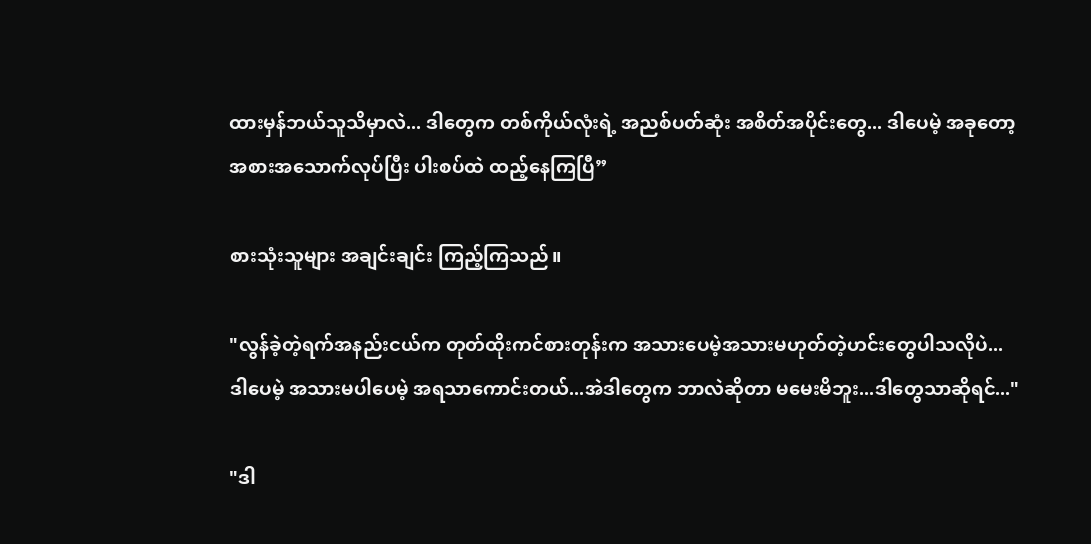ထားမှန်ဘယ်သူသိမှာလဲ... ဒါတွေက တစ်ကိုယ်လုံးရဲ့ အညစ်ပတ်ဆုံး အစိတ်အပိုင်းတွေ... ဒါပေမဲ့ အခုတော့ အစားအသောက်လုပ်ပြီး ပါးစပ်ထဲ ထည့်နေကြပြီ”

စားသုံးသူများ အချင်းချင်း ကြည့်ကြသည်။

"လွန်ခဲ့တဲ့ရက်အနည်းငယ်က တုတ်ထိုးကင်စားတုန်းက အသားပေမဲ့အသားမဟုတ်တဲ့ဟင်းတွေပါသလိုပဲ... ဒါပေမဲ့ အသားမပါပေမဲ့ အရသာကောင်းတယ်...အဲဒါတွေက ဘာလဲဆိုတာ မမေးမိဘူး...ဒါတွေသာဆိုရင်..."

"ဒါ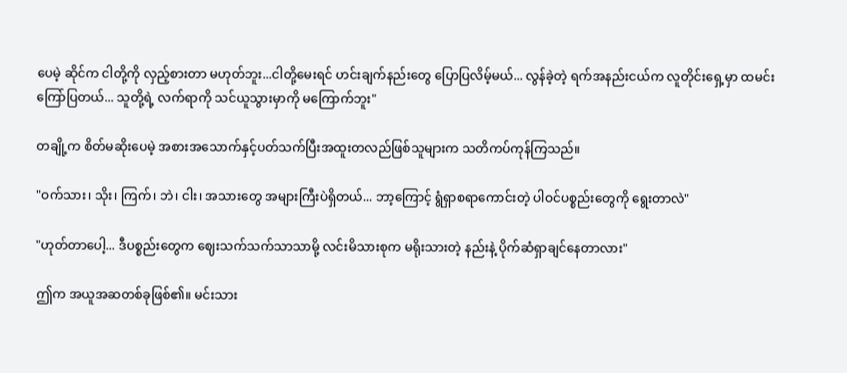ပေမဲ့ ဆိုင်က ငါတို့ကို လှည့်စားတာ မဟုတ်ဘူး...ငါတို့မေးရင် ဟင်းချက်နည်းတွေ ပြောပြလိမ့်မယ်... လွန်ခဲ့တဲ့ ရက်အနည်းငယ်က လူတိုင်းရှေ့မှာ ထမင်းကြော်ပြတယ်... သူတို့ရဲ့ လက်ရာကို သင်ယူသွားမှာကို မကြောက်ဘူး"

တချို့က စိတ်မဆိုးပေမဲ့ အစားအသောက်နှင့်ပတ်သက်ပြီးအထူးတလည်ဖြစ်သူများက သတိကပ်ကုန်ကြသည်။

"ဝက်သား၊ သိုး၊ ကြက်၊ ဘဲ၊ ငါး၊ အသားတွေ အများကြီးပဲရှိတယ်... ဘာ့ကြောင့် ရွံရှာစရာကောင်းတဲ့ ပါဝင်ပစ္စည်းတွေကို ရွေးတာလဲ"

"ဟုတ်တာပေါ့... ဒီပစ္စည်းတွေက ဈေးသက်သက်သာသာမို့ လင်းမိသားစုက မရိုးသားတဲ့ နည်းနဲ့ ပိုက်ဆံရှာချင်နေတာလား"

ဤက အယူအဆတစ်ခုဖြစ်၏။ မင်းသား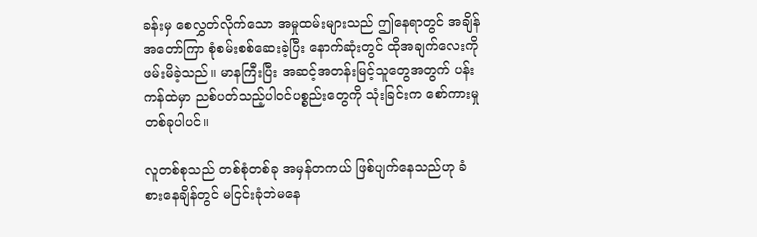ခန်းမှ စေလွှတ်လိုက်သော အမှုထမ်းများသည် ဤနေရာတွင် အချိန်အတော်ကြာ စုံစမ်းစစ်ဆေးခဲ့ပြီး နောက်ဆုံးတွင် ထိုအချက်လေးကို ဖမ်းမိခဲ့သည်။ မာနကြီးပြီး အဆင့်အတန်းမြင့်သူတွေအတွက် ပန်းကန်ထဲမှာ ညစ်ပတ်သည့်ပါဝင်ပစ္စည်းတွေကို သုံးခြင်းက စော်ကားမှုတစ်ခုပါပင်။

လူတစ်စုသည် တစ်စုံတစ်ခု အမှန်တကယ် ဖြစ်ပျက်နေသည်ဟု ခံစားနေချိန်တွင် မငြင်းခုံဘဲမနေ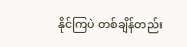နိုင်ကြပဲ တစ်ချိန်တည်း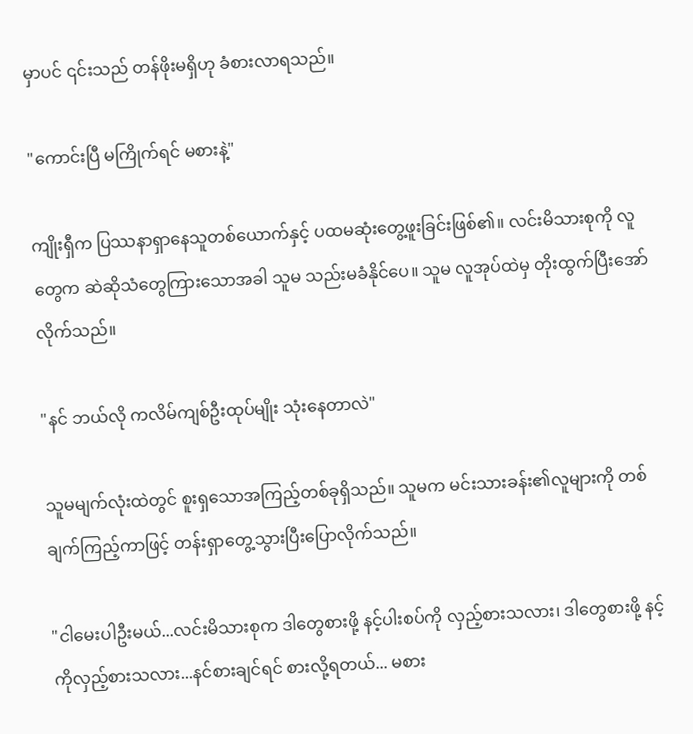မှာပင် ၎င်းသည် တန်ဖိုးမရှိဟု ခံစားလာရသည်။

"ကောင်းပြီ မကြိုက်ရင် မစားနဲ့"

ကျိုးရှီက ပြဿနာရှာနေသူတစ်ယောက်နှင့် ပထမဆုံးတွေ့ဖူးခြင်းဖြစ်၏။ လင်းမိသားစုကို လူတွေက ဆဲဆိုသံတွေကြားသောအခါ သူမ သည်းမခံနိုင်ပေ။ သူမ လူအုပ်ထဲမှ တိုးထွက်ပြီးအော်လိုက်သည်။

"နင် ဘယ်လို ကလိမ်ကျစ်ဦးထုပ်မျိုး သုံးနေတာလဲ"

သူမမျက်လုံးထဲတွင် စူးရှသောအကြည့်တစ်ခုရှိသည်။ သူမက မင်းသားခန်း၏လူများကို တစ်ချက်ကြည့်ကာဖြင့် တန်းရှာတွေ့သွားပြီးပြောလိုက်သည်။

"ငါမေးပါဦးမယ်...လင်းမိသားစုက ဒါတွေစားဖို့ နင့်ပါးစပ်ကို လှည့်စားသလား၊ ဒါတွေစားဖို့ နင့်ကိုလှည့်စားသလား...နင်စားချင်ရင် စားလို့ရတယ်... မစား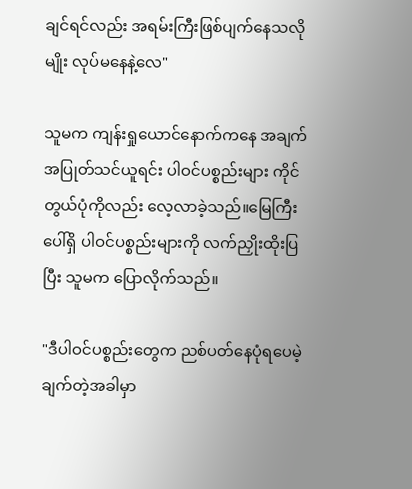ချင်ရင်လည်း အရမ်းကြီးဖြစ်ပျက်နေသလိုမျိုး လုပ်မနေနဲ့လေ"

သူမက ကျန်းရှုယောင်နောက်ကနေ အချက်အပြုတ်သင်ယူရင်း ပါဝင်ပစ္စည်းများ ကိုင်တွယ်ပုံကိုလည်း လေ့လာခဲ့သည်။မြေကြီးပေါ်ရှိ ပါဝင်ပစ္စည်းများကို လက်ညှိုးထိုးပြပြီး သူမက ပြောလိုက်သည်။

"ဒီပါဝင်ပစ္စည်းတွေက ညစ်ပတ်နေပုံရပေမဲ့ ချက်တဲ့အခါမှာ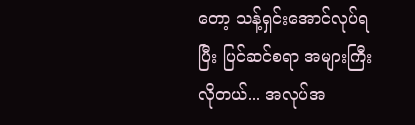တော့ သန့်ရှင်းအောင်လုပ်ရပြီး ပြင်ဆင်စရာ အများကြီးလိုတယ်... အလုပ်အ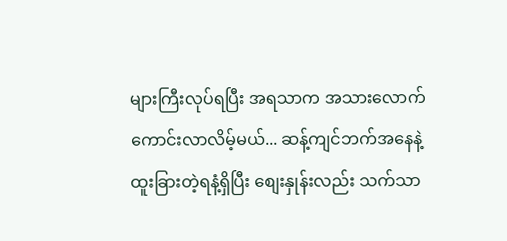များကြီးလုပ်ရပြီး အရသာက အသားလောက်ကောင်းလာလိမ့်မယ်... ဆန့်ကျင်ဘက်အနေနဲ့ ထူးခြားတဲ့ရနံ့ရှိပြီး စျေးနှုန်းလည်း သက်သာ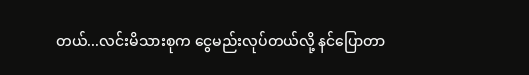တယ်...လင်းမိသားစုက ငွေမည်းလုပ်တယ်လို့ နင်ပြောတာ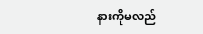နားကိုမလည်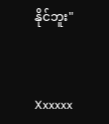နိုင်ဘူး"



Xxxxxx